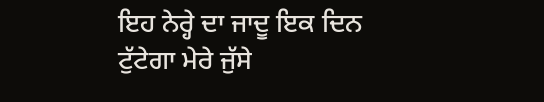ਇਹ ਨੇਰ੍ਹੇ ਦਾ ਜਾਦੂ ਇਕ ਦਿਨ ਟੁੱਟੇਗਾ ਮੇਰੇ ਜੁੱਸੇ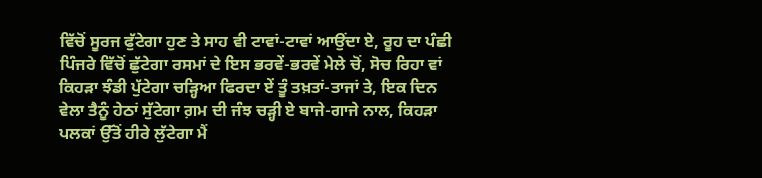ਵਿੱਚੋਂ ਸੂਰਜ ਫੁੱਟੇਗਾ ਹੁਣ ਤੇ ਸਾਹ ਵੀ ਟਾਵਾਂ-ਟਾਵਾਂ ਆਉਂਦਾ ਏ, ਰੂਹ ਦਾ ਪੰਛੀ ਪਿੰਜਰੇ ਵਿੱਚੋਂ ਛੁੱਟੇਗਾ ਰਸਮਾਂ ਦੇ ਇਸ ਭਰਵੇਂ-ਭਰਵੇਂ ਮੇਲੇ ਚੋਂ, ਸੋਚ ਰਿਹਾ ਵਾਂ ਕਿਹੜਾ ਝੰਡੀ ਪੁੱਟੇਗਾ ਚੜ੍ਹਿਆ ਫਿਰਦਾ ਏਂ ਤੂੰ ਤਖ਼ਤਾਂ-ਤਾਜਾਂ ਤੇ, ਇਕ ਦਿਨ ਵੇਲਾ ਤੈਨੂੰ ਹੇਠਾਂ ਸੁੱਟੇਗਾ ਗ਼ਮ ਦੀ ਜੰਝ ਚੜ੍ਹੀ ਏ ਬਾਜੇ-ਗਾਜੇ ਨਾਲ, ਕਿਹੜਾ ਪਲਕਾਂ ਉੱਤੋਂ ਹੀਰੇ ਲੁੱਟੇਗਾ ਮੈਂ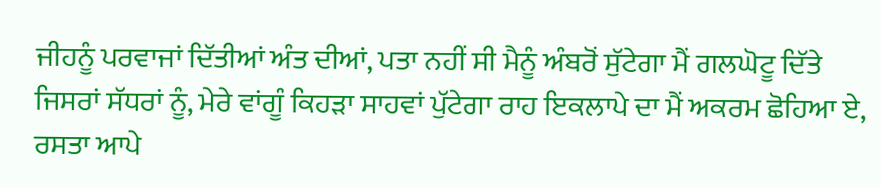ਜੀਹਨੂੰ ਪਰਵਾਜਾਂ ਦਿੱਤੀਆਂ ਅੰਤ ਦੀਆਂ, ਪਤਾ ਨਹੀਂ ਸੀ ਮੈਨੂੰ ਅੰਬਰੋਂ ਸੁੱਟੇਗਾ ਮੈਂ ਗਲਘੋਟੂ ਦਿੱਤੇ ਜਿਸਰਾਂ ਸੱਧਰਾਂ ਨੂੰ, ਮੇਰੇ ਵਾਂਗੂੰ ਕਿਹੜਾ ਸਾਹਵਾਂ ਪੁੱਟੇਗਾ ਰਾਹ ਇਕਲਾਪੇ ਦਾ ਮੈਂ ਅਕਰਮ ਛੋਹਿਆ ਏ, ਰਸਤਾ ਆਪੇ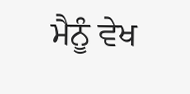ਮੈਨੂੰ ਵੇਖ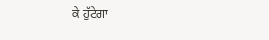ਕੇ ਹੁੱਟੇਗਾ